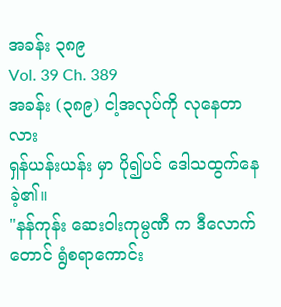အခန်း ၃၈၉
Vol. 39 Ch. 389
အခန်း (၃၈၉) ငါ့အလုပ်ကို လုနေတာလား
ရှန်ယန်းယန်း မှာ ပို၍ပင် ဒေါသထွက်နေခဲ့၏။
"နန်ကုန်း ဆေးဝါးကုမ္ပဏီ က ဒီလောက်တောင် ရွံစရာကောင်း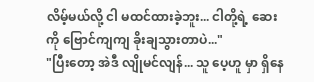လိမ့်မယ်လို့ ငါ မထင်ထားခဲ့ဘူး... ငါတို့ရဲ့ ဆေးကို ဗြောင်ကျကျ ခိုးချသွားတာပဲ..."
"ပြီးတော့ အဲဒီ လျိုမင်လျန်... သူ ပေ့ဟူ မှာ ရှိနေ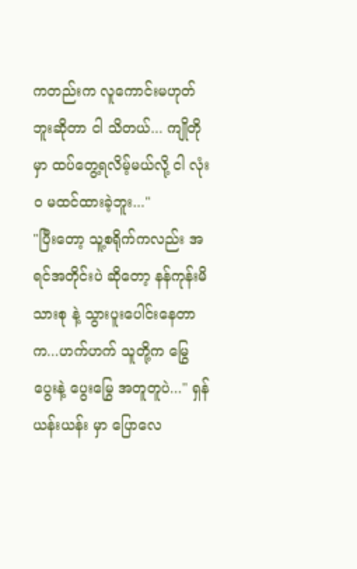ကတည်းက လူကောင်းမဟုတ်ဘူးဆိုတာ ငါ သိတယ်... ကျိုတို မှာ ထပ်တွေ့ရလိမ့်မယ်လို့ ငါ လုံးဝ မထင်ထားခဲ့ဘူး..."
"ပြီးတော့ သူ့စရိုက်ကလည်း အရင်အတိုင်းပဲ ဆိုတော့ နန်ကုန်းမိသားစု နဲ့ သွားပူးပေါင်းနေတာက...ဟက်ဟက် သူတို့က မြွေပွေးနဲ့ ပွေးမြွေ အတူတူပဲ..." ရှန်ယန်းယန်း မှာ ပြောလေ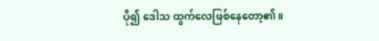ပို၍ ဒေါသ ထွက်လေဖြစ်နေတော့၏။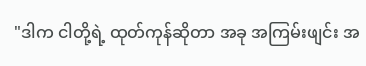"ဒါက ငါတို့ရဲ့ ထုတ်ကုန်ဆိုတာ အခု အကြမ်းဖျင်း အ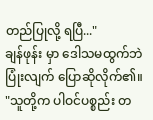တည်ပြုလို့ ရပြီ..."
ချန်ဖုန်း မှာ ဒေါသမထွက်ဘဲ ပြုံးလျက် ပြောဆိုလိုက်၏။
"သူတို့က ပါဝင်ပစ္စည်း တ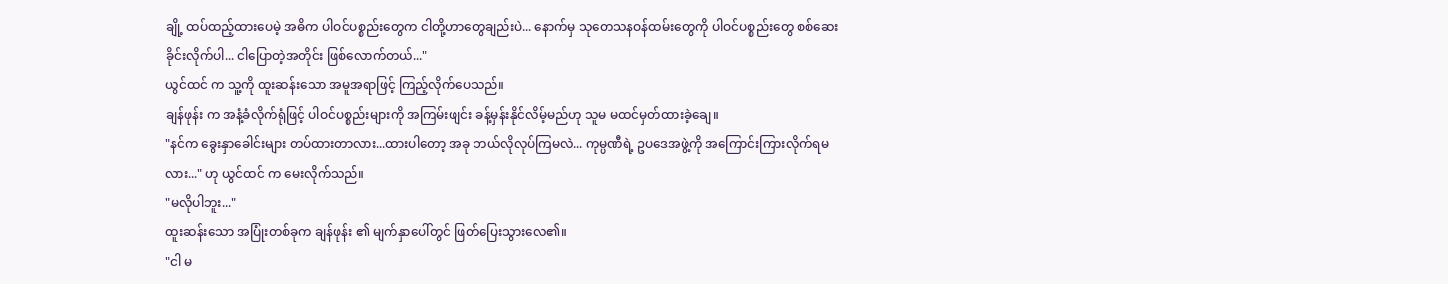ချို့ ထပ်ထည့်ထားပေမဲ့ အဓိက ပါဝင်ပစ္စည်းတွေက ငါတို့ဟာတွေချည်းပဲ... နောက်မှ သုတေသနဝန်ထမ်းတွေကို ပါဝင်ပစ္စည်းတွေ စစ်ဆေးခိုင်းလိုက်ပါ... ငါပြောတဲ့အတိုင်း ဖြစ်လောက်တယ်..."
ယွင်ထင် က သူ့ကို ထူးဆန်းသော အမူအရာဖြင့် ကြည့်လိုက်ပေသည်။
ချန်ဖုန်း က အနံ့ခံလိုက်ရုံဖြင့် ပါဝင်ပစ္စည်းများကို အကြမ်းဖျင်း ခန့်မှန်းနိုင်လိမ့်မည်ဟု သူမ မထင်မှတ်ထားခဲ့ချေ။
"နင်က ခွေးနှာခေါင်းများ တပ်ထားတာလား...ထားပါတော့ အခု ဘယ်လိုလုပ်ကြမလဲ... ကုမ္ပဏီရဲ့ ဥပဒေအဖွဲ့ကို အကြောင်းကြားလိုက်ရမလား..." ဟု ယွင်ထင် က မေးလိုက်သည်။
"မလိုပါဘူး..."
ထူးဆန်းသော အပြုံးတစ်ခုက ချန်ဖုန်း ၏ မျက်နှာပေါ်တွင် ဖြတ်ပြေးသွားလေ၏။
"ငါ မ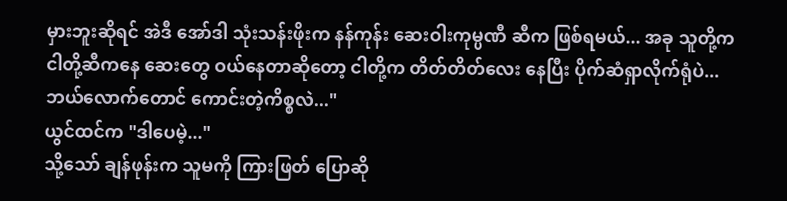မှားဘူးဆိုရင် အဲဒီ အော်ဒါ သုံးသန်းဖိုးက နန်ကုန်း ဆေးဝါးကုမ္ပဏီ ဆီက ဖြစ်ရမယ်... အခု သူတို့က ငါတို့ဆီကနေ ဆေးတွေ ဝယ်နေတာဆိုတော့ ငါတို့က တိတ်တိတ်လေး နေပြီး ပိုက်ဆံရှာလိုက်ရုံပဲ...ဘယ်လောက်တောင် ကောင်းတဲ့ကိစ္စလဲ..."
ယွင်ထင်က "ဒါပေမဲ့..."
သို့သော် ချန်ဖုန်းက သူမကို ကြားဖြတ် ပြောဆို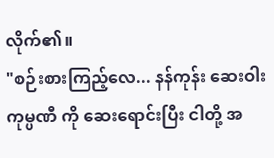လိုက်၏။
"စဉ်းစားကြည့်လေ... နန်ကုန်း ဆေးဝါးကုမ္ပဏီ ကို ဆေးရောင်းပြီး ငါတို့ အ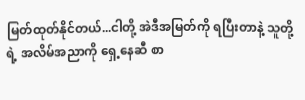မြတ်ထုတ်နိုင်တယ်...ငါတို့ အဲဒီအမြတ်ကို ရပြီးတာနဲ့ သူတို့ရဲ့ အလိမ်အညာကို ရှေ့နေဆီ စာ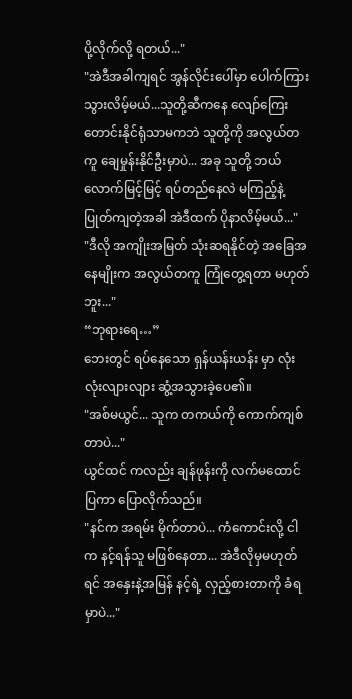ပို့လိုက်လို့ ရတယ်..."
"အဲဒီအခါကျရင် အွန်လိုင်းပေါ်မှာ ပေါက်ကြားသွားလိမ့်မယ်...သူတို့ဆီကနေ လျော်ကြေး တောင်းနိုင်ရုံသာမကဘဲ သူတို့ကို အလွယ်တကူ ချေမှုန်းနိုင်ဦးမှာပဲ... အခု သူတို့ ဘယ်လောက်မြင့်မြင့် ရပ်တည်နေလဲ မကြည့်နဲ့ ပြုတ်ကျတဲ့အခါ အဲဒီထက် ပိုနာလိမ့်မယ်..."
"ဒီလို အကျိုးအမြတ် သုံးဆရနိုင်တဲ့ အခြေအနေမျိုးက အလွယ်တကူ ကြုံတွေ့ရတာ မဟုတ်ဘူး..."
“ဘုရားရေ…”
ဘေးတွင် ရပ်နေသော ရှန်ယန်းယန်း မှာ လုံးလုံးလျားလျား ဆွံ့အသွားခဲ့ပေ၏။
"အစ်မယွင်... သူက တကယ်ကို ကောက်ကျစ်တာပဲ..."
ယွင်ထင် ကလည်း ချန်ဖုန်းကို လက်မထောင်ပြကာ ပြောလိုက်သည်။
"နင်က အရမ်း မိုက်တာပဲ... ကံကောင်းလို့ ငါက နင့်ရန်သူ မဖြစ်နေတာ... အဲဒီလိုမှမဟုတ်ရင် အနှေးနဲ့အမြန် နင့်ရဲ့ လှည့်စားတာကို ခံရမှာပဲ..."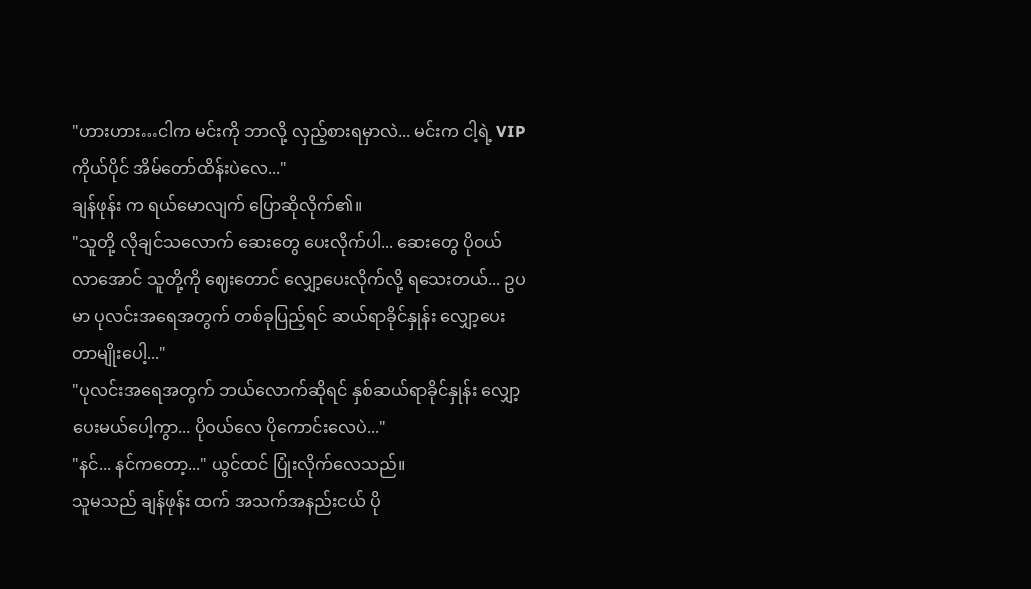"ဟားဟား…ငါက မင်းကို ဘာလို့ လှည့်စားရမှာလဲ... မင်းက ငါ့ရဲ့ VIP ကိုယ်ပိုင် အိမ်တော်ထိန်းပဲလေ..."
ချန်ဖုန်း က ရယ်မောလျက် ပြောဆိုလိုက်၏။
"သူတို့ လိုချင်သလောက် ဆေးတွေ ပေးလိုက်ပါ... ဆေးတွေ ပိုဝယ်လာအောင် သူတို့ကို ဈေးတောင် လျှော့ပေးလိုက်လို့ ရသေးတယ်... ဥပမာ ပုလင်းအရေအတွက် တစ်ခုပြည့်ရင် ဆယ်ရာခိုင်နှုန်း လျှော့ပေးတာမျိုးပေါ့..."
"ပုလင်းအရေအတွက် ဘယ်လောက်ဆိုရင် နှစ်ဆယ်ရာခိုင်နှုန်း လျှော့ပေးမယ်ပေါ့ကွာ... ပိုဝယ်လေ ပိုကောင်းလေပဲ..."
"နင်... နင်ကတော့..." ယွင်ထင် ပြုံးလိုက်လေသည်။
သူမသည် ချန်ဖုန်း ထက် အသက်အနည်းငယ် ပို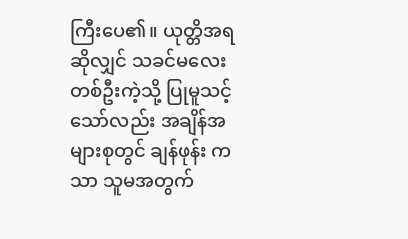ကြီးပေ၏။ ယုတ္တိအရဆိုလျှင် သခင်မလေးတစ်ဦးကဲ့သို့ ပြုမူသင့်သော်လည်း အချိန်အများစုတွင် ချန်ဖုန်း ကသာ သူမအတွက်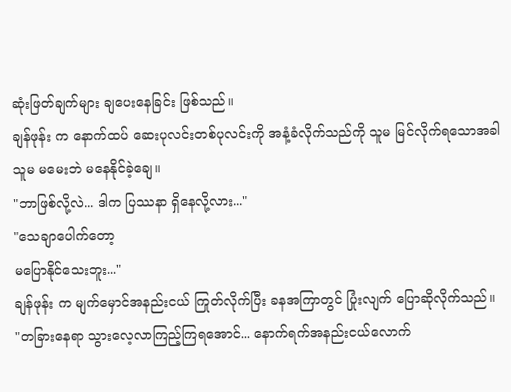ဆုံးဖြတ်ချက်များ ချပေးနေခြင်း ဖြစ်သည်။
ချန်ဖုန်း က နောက်ထပ် ဆေးပုလင်းတစ်ပုလင်းကို အနံ့ခံလိုက်သည်ကို သူမ မြင်လိုက်ရသောအခါ သူမ မမေးဘဲ မနေနိုင်ခဲ့ချေ။
"ဘာဖြစ်လို့လဲ... ဒါက ပြဿနာ ရှိနေလို့လား..."
"သေချာပေါက်တော့
မပြောနိုင်သေးဘူး..."
ချန်ဖုန်း က မျက်မှောင်အနည်းငယ် ကြုတ်လိုက်ပြီး ခနအကြာတွင် ပြုံးလျက် ပြောဆိုလိုက်သည်။
"တခြားနေရာ သွားလေ့လာကြည့်ကြရအောင်... နောက်ရက်အနည်းငယ်လောက်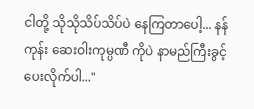ငါတို့ သိုသိုသိပ်သိပ်ပဲ နေကြတာပေါ့... နန်ကုန်း ဆေးဝါးကုမ္ပဏီ ကိုပဲ နာမည်ကြီးခွင့် ပေးလိုက်ပါ..."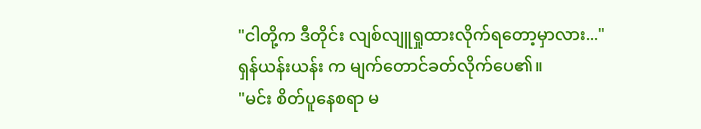"ငါတို့က ဒီတိုင်း လျစ်လျူရှုထားလိုက်ရတော့မှာလား..."
ရှန်ယန်းယန်း က မျက်တောင်ခတ်လိုက်ပေ၏။
"မင်း စိတ်ပူနေစရာ မ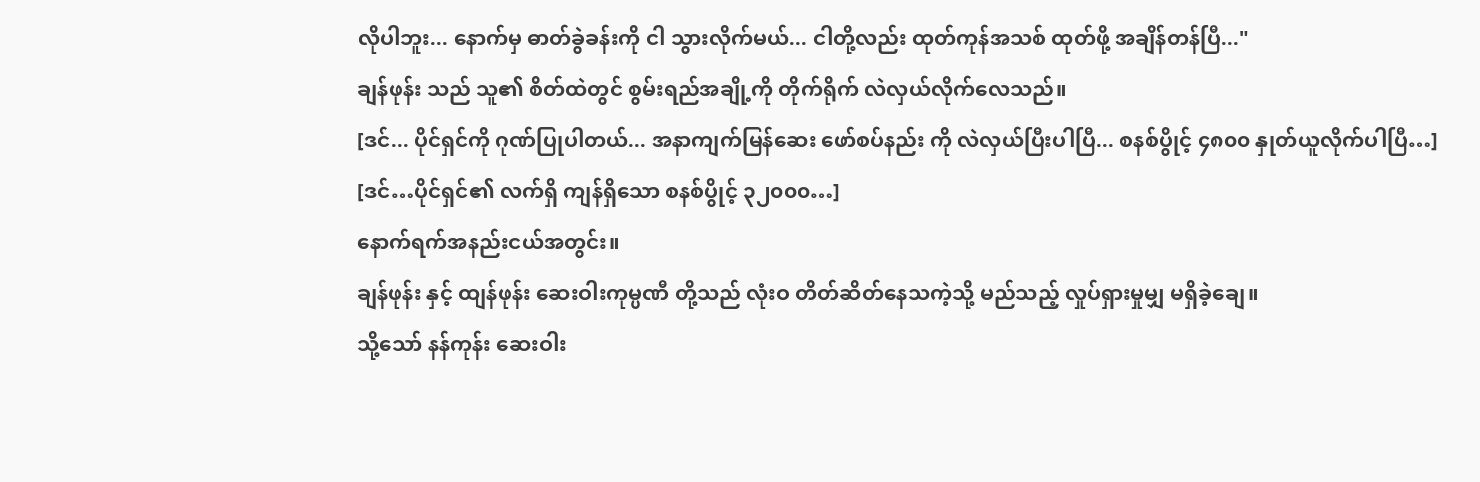လိုပါဘူး... နောက်မှ ဓာတ်ခွဲခန်းကို ငါ သွားလိုက်မယ်... ငါတို့လည်း ထုတ်ကုန်အသစ် ထုတ်ဖို့ အချိန်တန်ပြီ..."
ချန်ဖုန်း သည် သူ၏ စိတ်ထဲတွင် စွမ်းရည်အချို့ကို တိုက်ရိုက် လဲလှယ်လိုက်လေသည်။
[ဒင်... ပိုင်ရှင်ကို ဂုဏ်ပြုပါတယ်... အနာကျက်မြန်ဆေး ဖော်စပ်နည်း ကို လဲလှယ်ပြီးပါပြီ... စနစ်ပွိုင့် ၄၈၀၀ နှုတ်ယူလိုက်ပါပြီ…]
[ဒင်…ပိုင်ရှင်၏ လက်ရှိ ကျန်ရှိသော စနစ်ပွိုင့် ၃၂၀၀၀…]
နောက်ရက်အနည်းငယ်အတွင်း။
ချန်ဖုန်း နှင့် ထျန်ဖုန်း ဆေးဝါးကုမ္ပဏီ တို့သည် လုံးဝ တိတ်ဆိတ်နေသကဲ့သို့ မည်သည့် လှုပ်ရှားမှုမျှ မရှိခဲ့ချေ။
သို့သော် နန်ကုန်း ဆေးဝါး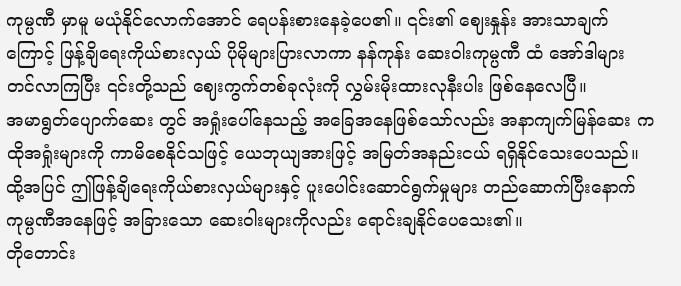ကုမ္ပဏီ မှာမူ မယုံနိုင်လောက်အောင် ရေပန်းစားနေခဲ့ပေ၏။ ၎င်း၏ ဈေးနှုန်း အားသာချက်ကြောင့် ဖြန့်ချိရေးကိုယ်စားလှယ် ပိုမိုများပြားလာကာ နန်ကုန်း ဆေးဝါးကုမ္ပဏီ ထံ အော်ဒါများ တင်လာကြပြီး ၎င်းတို့သည် ဈေးကွက်တစ်ခုလုံးကို လွှမ်းမိုးထားလုနီးပါး ဖြစ်နေလေပြီ။
အမာရွတ်ပျောက်ဆေး တွင် အရှုံးပေါ်နေသည့် အခြေအနေဖြစ်သော်လည်း အနာကျက်မြန်ဆေး က ထိုအရှုံးများကို ကာမိစေနိုင်သဖြင့် ယေဘုယျအားဖြင့် အမြတ်အနည်းငယ် ရရှိနိုင်သေးပေသည်။
ထို့အပြင် ဤဖြန့်ချိရေးကိုယ်စားလှယ်များနှင့် ပူးပေါင်းဆောင်ရွက်မှုများ တည်ဆောက်ပြီးနောက် ကုမ္ပဏီအနေဖြင့် အခြားသော ဆေးဝါးများကိုလည်း ရောင်းချနိုင်ပေသေး၏။
တိုတောင်း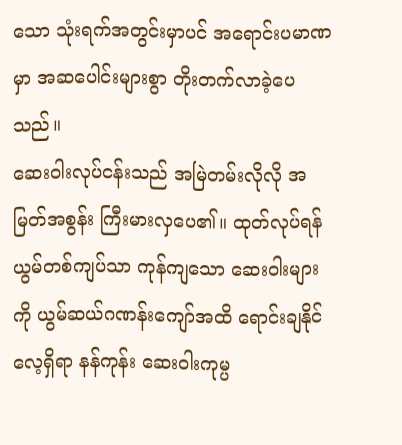သော သုံးရက်အတွင်းမှာပင် အရောင်းပမာဏမှာ အဆပေါင်းများစွာ တိုးတက်လာခဲ့ပေသည်။
ဆေးဝါးလုပ်ငန်းသည် အမြဲတမ်းလိုလို အမြတ်အစွန်း ကြီးမားလှပေ၏။ ထုတ်လုပ်ရန် ယွမ်တစ်ကျပ်သာ ကုန်ကျသော ဆေးဝါးများကို ယွမ်ဆယ်ဂဏန်းကျော်အထိ ရောင်းချနိုင်လေ့ရှိရာ နန်ကုန်း ဆေးဝါးကုမ္ပ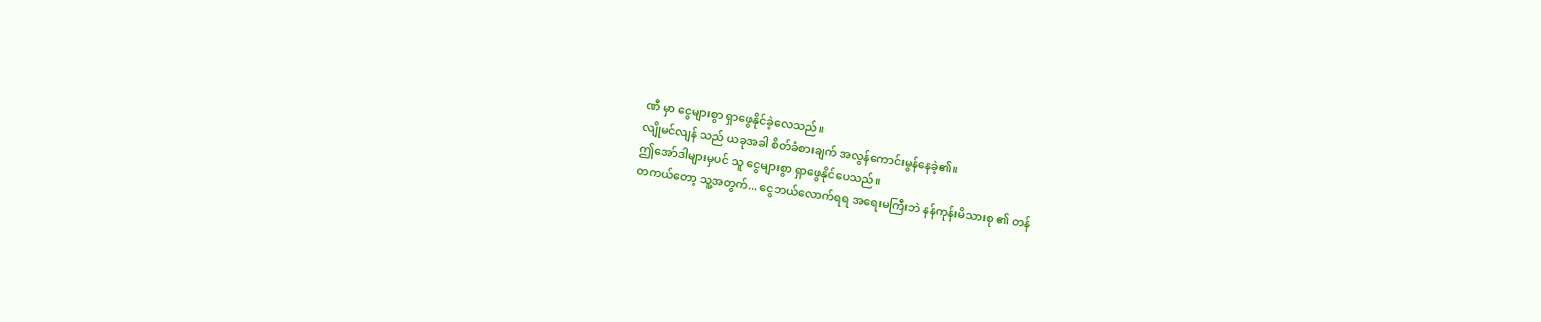ဏီ မှာ ငွေများစွာ ရှာဖွေနိုင်ခဲ့လေသည်။
လျိုမင်လျန် သည် ယခုအခါ စိတ်ခံစားချက် အလွန်ကောင်းမွန်နေခဲ့၏။
ဤအော်ဒါများမှပင် သူ ငွေများစွာ ရှာဖွေနိုင်ပေသည်။
တကယ်တော့ သူ့အတွက်... ငွေဘယ်လောက်ရရ အရေးမကြီးဘဲ နန်ကုန်းမိသားစု ၏ တန်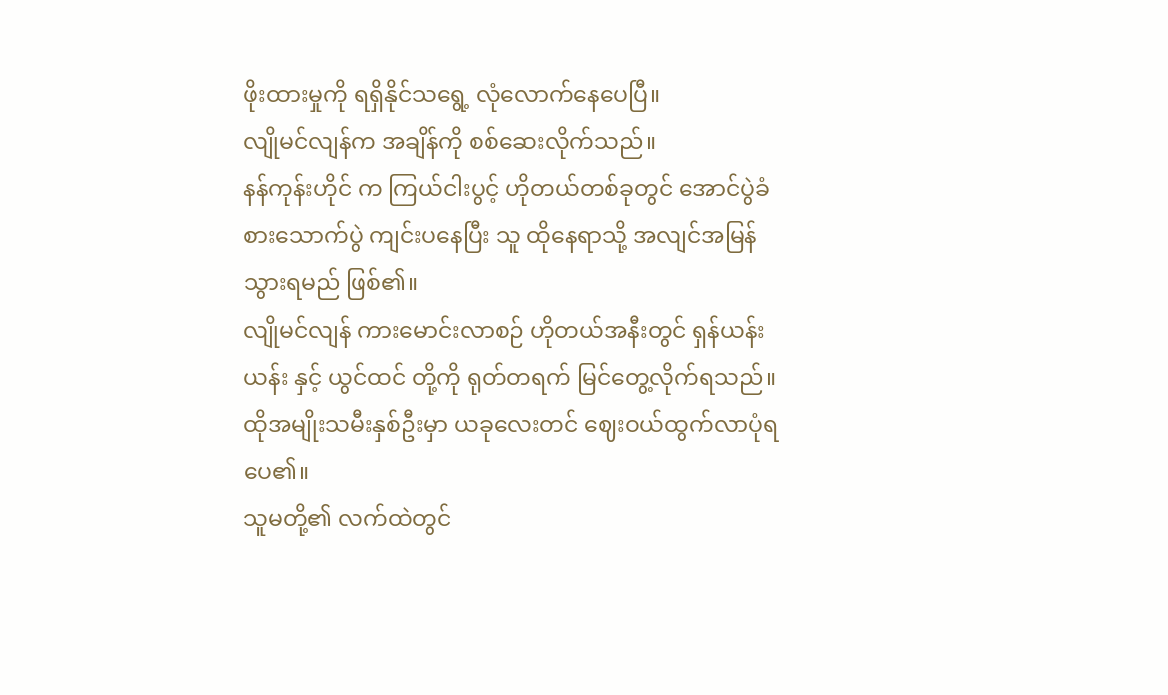ဖိုးထားမှုကို ရရှိနိုင်သရွေ့ လုံလောက်နေပေပြီ။
လျိုမင်လျန်က အချိန်ကို စစ်ဆေးလိုက်သည်။
နန်ကုန်းဟိုင် က ကြယ်ငါးပွင့် ဟိုတယ်တစ်ခုတွင် အောင်ပွဲခံ စားသောက်ပွဲ ကျင်းပနေပြီး သူ ထိုနေရာသို့ အလျင်အမြန် သွားရမည် ဖြစ်၏။
လျိုမင်လျန် ကားမောင်းလာစဉ် ဟိုတယ်အနီးတွင် ရှန်ယန်းယန်း နှင့် ယွင်ထင် တို့ကို ရုတ်တရက် မြင်တွေ့လိုက်ရသည်။ ထိုအမျိုးသမီးနှစ်ဦးမှာ ယခုလေးတင် ဈေးဝယ်ထွက်လာပုံရပေ၏။
သူမတို့၏ လက်ထဲတွင်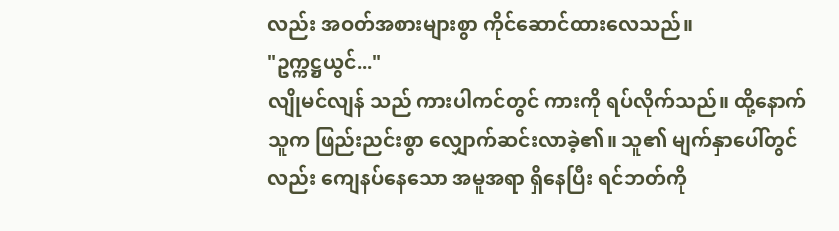လည်း အဝတ်အစားများစွာ ကိုင်ဆောင်ထားလေသည်။
"ဥက္ကဋ္ဌယွင်..."
လျိုမင်လျန် သည် ကားပါကင်တွင် ကားကို ရပ်လိုက်သည်။ ထို့နောက် သူက ဖြည်းညင်းစွာ လျှောက်ဆင်းလာခဲ့၏။ သူ၏ မျက်နှာပေါ်တွင်လည်း ကျေနပ်နေသော အမူအရာ ရှိနေပြီး ရင်ဘတ်ကို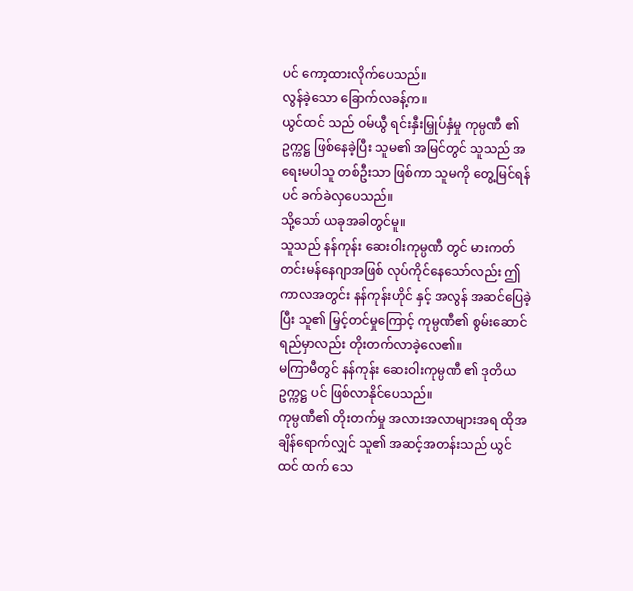ပင် ကော့ထားလိုက်ပေသည်။
လွန်ခဲ့သော ခြောက်လခန့်က။
ယွင်ထင် သည် ဝမ်ယွီ ရင်းနှီးမြှုပ်နှံမှု ကုမ္ပဏီ ၏ ဥက္ကဋ္ဌ ဖြစ်နေခဲ့ပြီး သူမ၏ အမြင်တွင် သူသည် အရေးမပါသူ တစ်ဦးသာ ဖြစ်ကာ သူမကို တွေ့မြင်ရန်ပင် ခက်ခဲလှပေသည်။
သို့သော် ယခုအခါတွင်မူ။
သူသည် နန်ကုန်း ဆေးဝါးကုမ္ပဏီ တွင် မားကတ်တင်းမန်နေဂျာအဖြစ် လုပ်ကိုင်နေသော်လည်း ဤကာလအတွင်း နန်ကုန်းဟိုင် နှင့် အလွန် အဆင်ပြေခဲ့ပြီး သူ၏ မြှင့်တင်မှုကြောင့် ကုမ္ပဏီ၏ စွမ်းဆောင်ရည်မှာလည်း တိုးတက်လာခဲ့လေ၏။
မကြာမီတွင် နန်ကုန်း ဆေးဝါးကုမ္ပဏီ ၏ ဒုတိယဥက္ကဋ္ဌ ပင် ဖြစ်လာနိုင်ပေသည်။
ကုမ္ပဏီ၏ တိုးတက်မှု အလားအလာများအရ ထိုအချိန်ရောက်လျှင် သူ၏ အဆင့်အတန်းသည် ယွင်ထင် ထက် သေ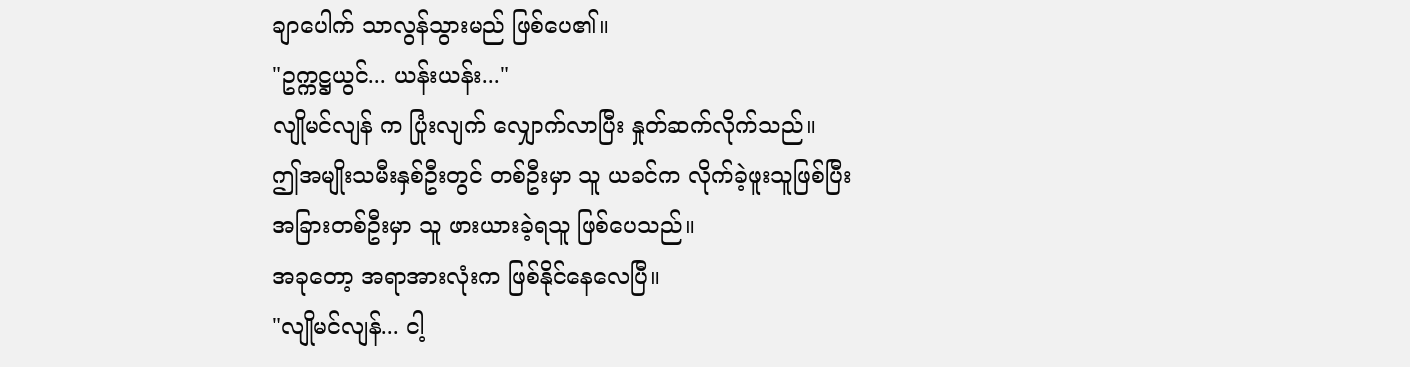ချာပေါက် သာလွန်သွားမည် ဖြစ်ပေ၏။
"ဥက္ကဋ္ဌယွင်... ယန်းယန်း..."
လျိုမင်လျန် က ပြုံးလျက် လျှောက်လာပြီး နှုတ်ဆက်လိုက်သည်။
ဤအမျိုးသမီးနှစ်ဦးတွင် တစ်ဦးမှာ သူ ယခင်က လိုက်ခဲ့ဖူးသူဖြစ်ပြီး အခြားတစ်ဦးမှာ သူ ဖားယားခဲ့ရသူ ဖြစ်ပေသည်။
အခုတော့ အရာအားလုံးက ဖြစ်နိုင်နေလေပြီ။
"လျိုမင်လျန်... ငါ့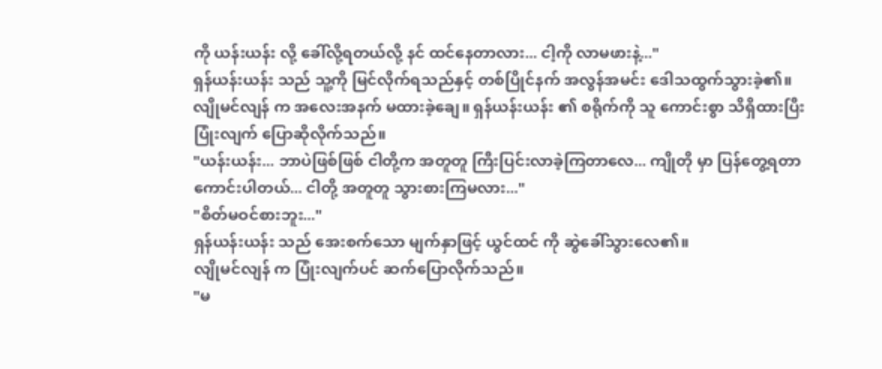ကို ယန်းယန်း လို့ ခေါ်လို့ရတယ်လို့ နင် ထင်နေတာလား... ငါ့ကို လာမဖားနဲ့..."
ရှန်ယန်းယန်း သည် သူ့ကို မြင်လိုက်ရသည်နှင့် တစ်ပြိုင်နက် အလွန်အမင်း ဒေါသထွက်သွားခဲ့၏။
လျိုမင်လျန် က အလေးအနက် မထားခဲ့ချေ။ ရှန်ယန်းယန်း ၏ စရိုက်ကို သူ ကောင်းစွာ သိရှိထားပြီး ပြုံးလျက် ပြောဆိုလိုက်သည်။
"ယန်းယန်း... ဘာပဲဖြစ်ဖြစ် ငါတို့က အတူတူ ကြီးပြင်းလာခဲ့ကြတာလေ... ကျိုတို မှာ ပြန်တွေ့ရတာ ကောင်းပါတယ်... ငါတို့ အတူတူ သွားစားကြမလား..."
"စိတ်မဝင်စားဘူး..."
ရှန်ယန်းယန်း သည် အေးစက်သော မျက်နှာဖြင့် ယွင်ထင် ကို ဆွဲခေါ်သွားလေ၏။
လျိုမင်လျန် က ပြုံးလျက်ပင် ဆက်ပြောလိုက်သည်။
"မ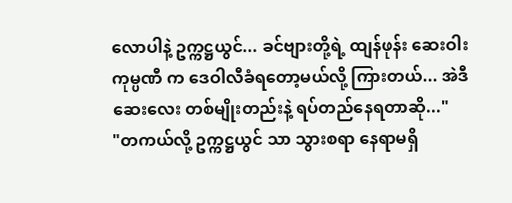လောပါနဲ့ ဥက္ကဋ္ဌယွင်... ခင်ဗျားတို့ရဲ့ ထျန်ဖုန်း ဆေးဝါးကုမ္ပဏီ က ဒေဝါလီခံရတော့မယ်လို့ ကြားတယ်... အဲဒီ ဆေးလေး တစ်မျိုးတည်းနဲ့ ရပ်တည်နေရတာဆို..."
"တကယ်လို့ ဥက္ကဋ္ဌယွင် သာ သွားစရာ နေရာမရှိ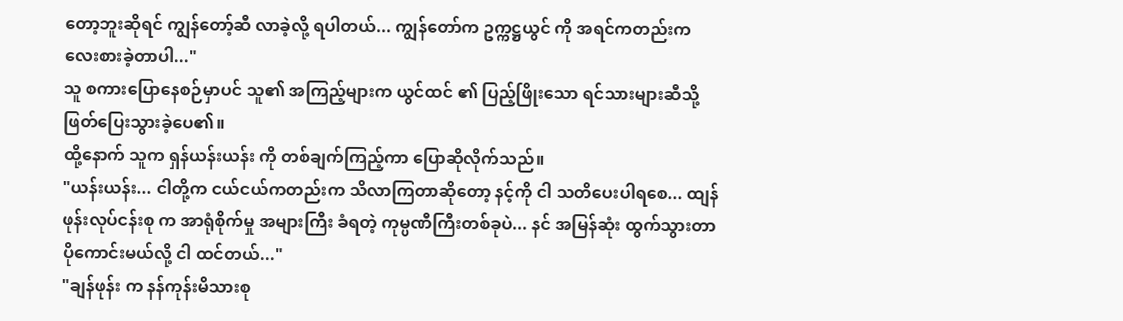တော့ဘူးဆိုရင် ကျွန်တော့်ဆီ လာခဲ့လို့ ရပါတယ်... ကျွန်တော်က ဥက္ကဋ္ဌယွင် ကို အရင်ကတည်းက လေးစားခဲ့တာပါ..."
သူ စကားပြောနေစဉ်မှာပင် သူ၏ အကြည့်များက ယွင်ထင် ၏ ပြည့်ဖြိုးသော ရင်သားများဆီသို့ ဖြတ်ပြေးသွားခဲ့ပေ၏။
ထို့နောက် သူက ရှန်ယန်းယန်း ကို တစ်ချက်ကြည့်ကာ ပြောဆိုလိုက်သည်။
"ယန်းယန်း... ငါတို့က ငယ်ငယ်ကတည်းက သိလာကြတာဆိုတော့ နင့်ကို ငါ သတိပေးပါရစေ... ထျန်ဖုန်းလုပ်ငန်းစု က အာရုံစိုက်မှု အများကြီး ခံရတဲ့ ကုမ္ပဏီကြီးတစ်ခုပဲ... နင် အမြန်ဆုံး ထွက်သွားတာ ပိုကောင်းမယ်လို့ ငါ ထင်တယ်..."
"ချန်ဖုန်း က နန်ကုန်းမိသားစု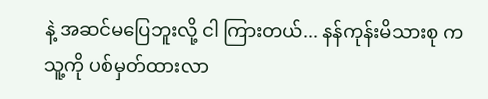နဲ့ အဆင်မပြေဘူးလို့ ငါ ကြားတယ်... နန်ကုန်းမိသားစု က သူ့ကို ပစ်မှတ်ထားလာ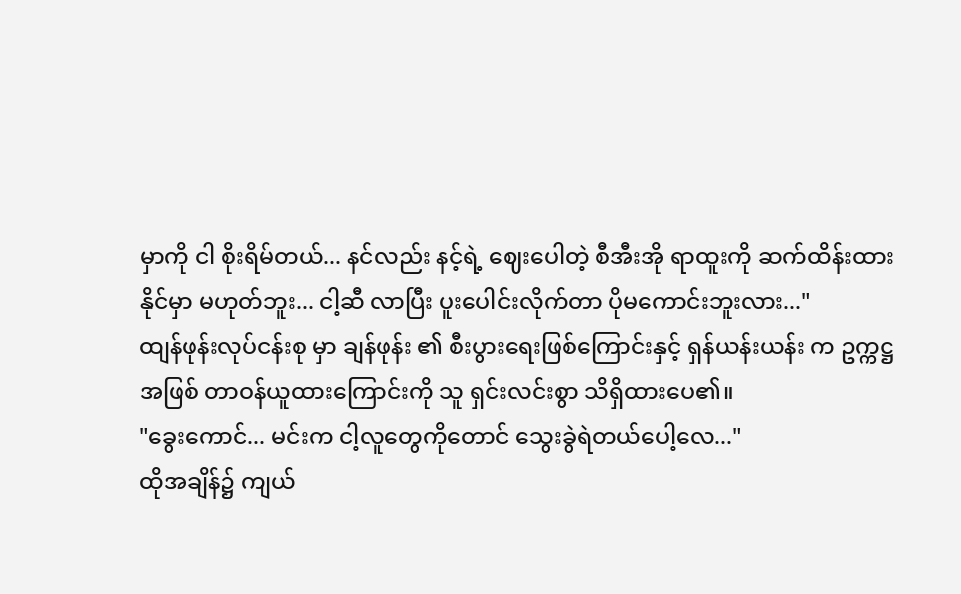မှာကို ငါ စိုးရိမ်တယ်... နင်လည်း နင့်ရဲ့ ဈေးပေါတဲ့ စီအီးအို ရာထူးကို ဆက်ထိန်းထားနိုင်မှာ မဟုတ်ဘူး... ငါ့ဆီ လာပြီး ပူးပေါင်းလိုက်တာ ပိုမကောင်းဘူးလား..."
ထျန်ဖုန်းလုပ်ငန်းစု မှာ ချန်ဖုန်း ၏ စီးပွားရေးဖြစ်ကြောင်းနှင့် ရှန်ယန်းယန်း က ဥက္ကဋ္ဌအဖြစ် တာဝန်ယူထားကြောင်းကို သူ ရှင်းလင်းစွာ သိရှိထားပေ၏။
"ခွေးကောင်... မင်းက ငါ့လူတွေကိုတောင် သွေးခွဲရဲတယ်ပေါ့လေ..."
ထိုအချိန်၌ ကျယ်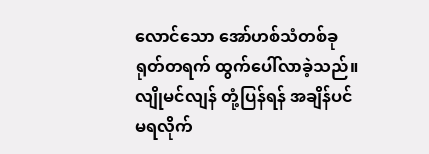လောင်သော အော်ဟစ်သံတစ်ခု ရုတ်တရက် ထွက်ပေါ်လာခဲ့သည်။
လျိုမင်လျန် တုံ့ပြန်ရန် အချိန်ပင် မရလိုက်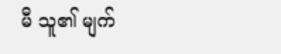မီ သူ၏ မျက်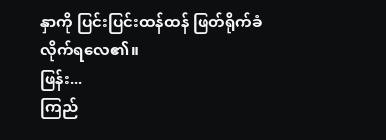နှာကို ပြင်းပြင်းထန်ထန် ဖြတ်ရိုက်ခံလိုက်ရလေ၏။
ဖြန်း...
ကြည်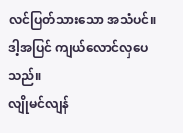လင်ပြတ်သားသော အသံပင်။ ဒါ့အပြင် ကျယ်လောင်လှပေသည်။
လျိုမင်လျန်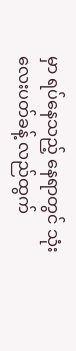မှာ ရပ်နေသည့် နေရာတွင် သုံးလေးပတ်ခန့် လည်ထွက်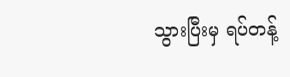သွားပြီးမှ ရပ်တန့်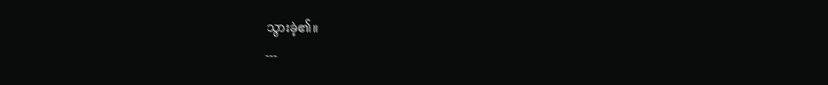သွားခဲ့၏။
---